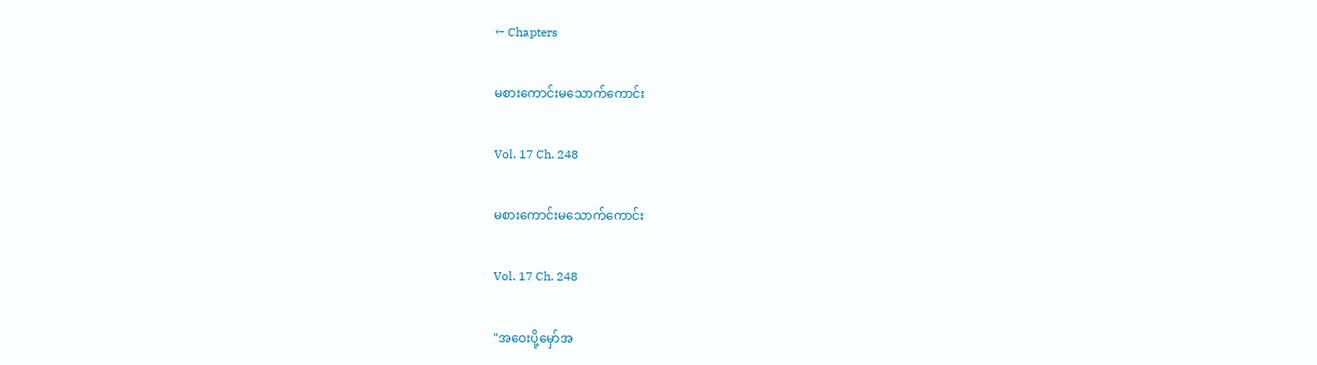← Chapters

မစားကောင်းမသောက်ကောင်း

Vol. 17 Ch. 248

မစားကောင်းမသောက်ကောင်း

Vol. 17 Ch. 248

"အဝေးပို့မှော်အ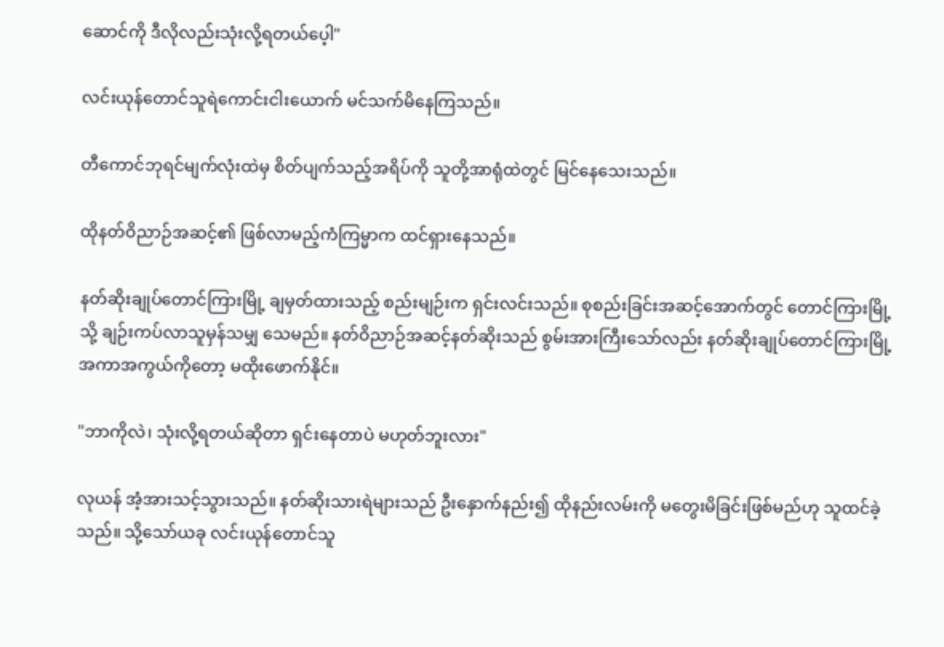ဆောင်ကို ဒီလိုလည်းသုံးလို့ရတယ်ပေ့ါ"

လင်းယုန်တောင်သူရဲကောင်းငါးယောက် မင်သက်မိနေကြသည်။

တီကောင်ဘုရင်မျက်လုံးထဲမှ စိတ်ပျက်သည့်အရိပ်ကို သူတို့အာရုံထဲတွင် မြင်နေသေးသည်။

ထိုနတ်ဝိညာဉ်အဆင့်၏ ဖြစ်လာမည့်ကံကြမ္မာက ထင်ရှားနေသည်။

နတ်ဆိုးချုပ်တောင်ကြားမြို့ ချမှတ်ထားသည့် စည်းမျဉ်းက ရှင်းလင်းသည်။ စုစည်းခြင်းအဆင့်အောက်တွင် တောင်ကြားမြို့သို့ ချဉ်းကပ်လာသူမှန်သမျှ သေမည်။ နတ်ဝိညာဉ်အဆင့်နတ်ဆိုးသည် စွမ်းအားကြီးသော်လည်း နတ်ဆိုးချုပ်တောင်ကြားမြို့အကာအကွယ်ကိုတော့ မထိုးဖောက်နိုင်။

"ဘာကိုလဲ၊ သုံးလို့ရတယ်ဆိုတာ ရှင်းနေတာပဲ မဟုတ်ဘူးလား"

လုယန် အံ့အားသင့်သွားသည်။ နတ်ဆိုးသားရဲများသည် ဦးနှောက်နည်း၍ ထိုနည်းလမ်းကို မတွေးမိခြင်းဖြစ်မည်ဟု သူထင်ခဲ့သည်။ သို့သော်ယခု လင်းယုန်တောင်သူ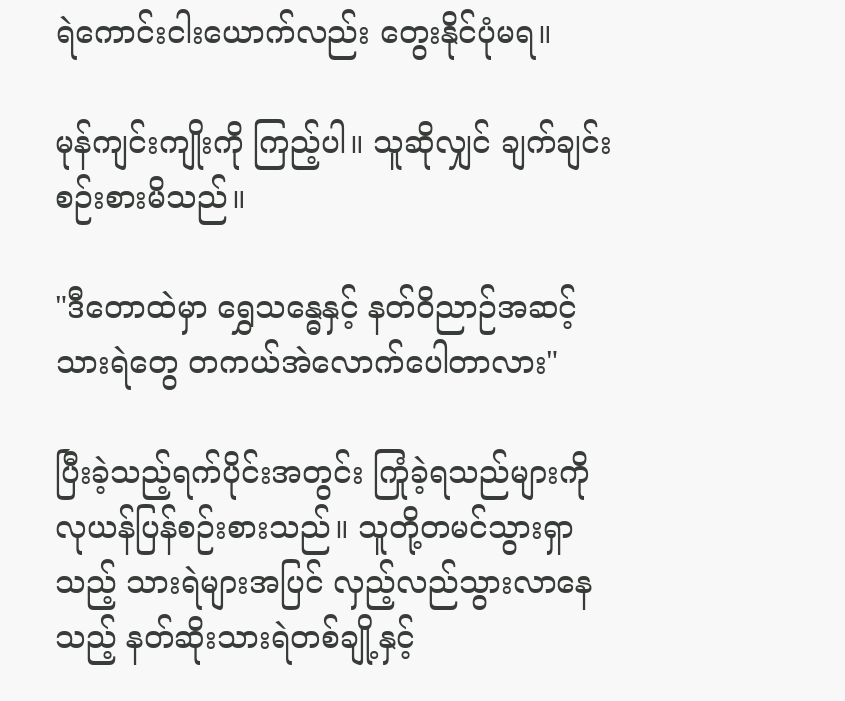ရဲကောင်းငါးယောက်လည်း တွေးနိုင်ပုံမရ။

မုန်ကျင်းကျိုးကို ကြည့်ပါ။ သူဆိုလျှင် ချက်ချင်းစဉ်းစားမိသည်။

"ဒီတောထဲမှာ ရွှေသန္ဓေနှင့် နတ်ဝိညာဉ်အဆင့်သားရဲတွေ တကယ်အဲလောက်ပေါတာလား"

ပြီးခဲ့သည့်ရက်ပိုင်းအတွင်း ကြုံခဲ့ရသည်များကို လုယန်ပြန်စဉ်းစားသည်။ သူတို့တမင်သွားရှာသည့် သားရဲများအပြင် လှည့်လည်သွားလာနေသည့် နတ်ဆိုးသားရဲတစ်ချို့နှင့်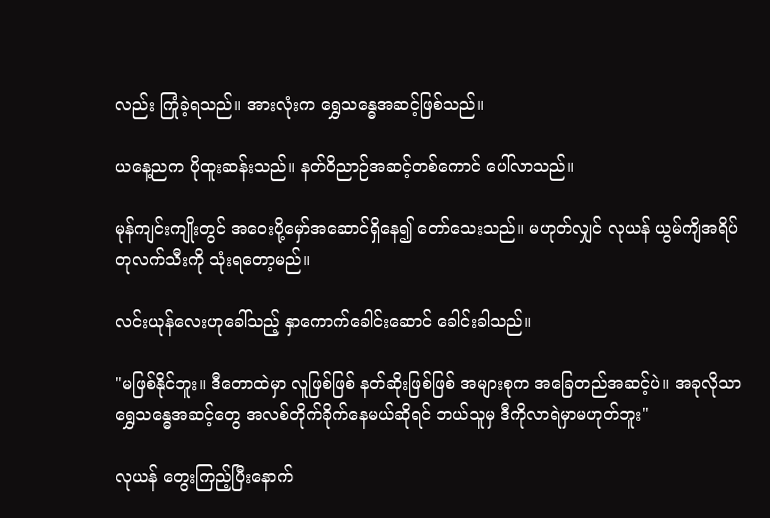လည်း ကြုံခဲ့ရသည်။ အားလုံးက ရွှေသန္ဓေအဆင့်ဖြစ်သည်။

ယနေ့ညက ပိုထူးဆန်းသည်။ နတ်ဝိညာဉ်အဆင့်တစ်ကောင် ပေါ်လာသည်။

မုန်ကျင်းကျိုးတွင် အဝေးပို့မှော်အဆောင်ရှိနေ၍ တော်သေးသည်။ မဟုတ်လျှင် လုယန် ယွမ်ကျိအရိပ်တုလက်သီးကို သုံးရတော့မည်။

လင်းယုန်လေးဟုခေါ်သည့် နှာကောက်ခေါင်းဆောင် ခေါင်းခါသည်။

"မဖြစ်နိုင်ဘူး။ ဒီတောထဲမှာ လူဖြစ်ဖြစ် နတ်ဆိုးဖြစ်ဖြစ် အများစုက အခြေတည်အဆင့်ပဲ။ အခုလိုသာ ရွှေသန္ဓေအဆင့်တွေ အလစ်တိုက်ခိုက်နေမယ်ဆိုရင် ဘယ်သူမှ ဒီကိုလာရဲမှာမဟုတ်ဘူး"

လုယန် တွေးကြည့်ပြီးနောက်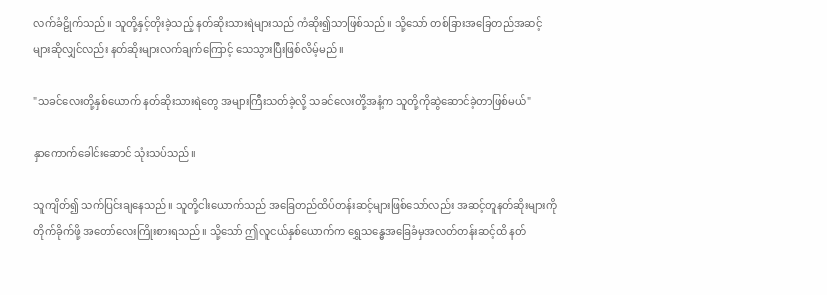လက်ခံဠိုက်သည်။ သူတို့နှင့်တိုးခဲ့သည့် နတ်ဆိုးသားရဲများသည် ကံဆိုး၍သာဖြစ်သည်။ သို့သော် တစ်ခြားအခြေတည်အဆင့်များဆိုလျှင်လည်း နတ်ဆိုးများလက်ချက်ကြောင့် သေသွားပြီးဖြစ်လိမ့်မည်။

"သခင်လေးတို့နှစ်ယောက် နတ်ဆိုးသားရဲတွေ အများကြီးသတ်ခဲ့လို့ သခင်လေးတိုဲ့အနံ့က သူတို့ကိုဆွဲဆောင်ခဲ့တာဖြစ်မယ်"

နှာကောက်ခေါင်းဆောင် သုံးသပ်သည်။

သူကျိတ်၍ သက်ပြင်းချနေသည်။ သူတို့ငါးယောက်သည် အခြေတည်ထိပ်တန်းဆင့်များဖြစ်သော်လည်း အဆင့်တူနတ်ဆိုးများကိုတိုက်ခိုက်ဖို့ အတော်လေးကြိုးစားရသည်။ သို့သော် ဤလူငယ်နှစ်ယောက်က ရွှေသန္ဓေအခြေခံမှအလတ်တန်းဆင့်ထိ နတ်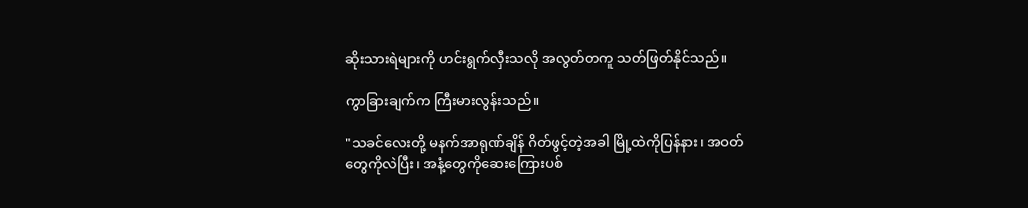ဆိုးသားရဲများကို ဟင်းရွက်လှီးသလို အလွတ်တကူ သတ်ဖြတ်နိုင်သည်။

ကွာခြားချက်က ကြီးမားလွန်းသည်။

"သခင်လေးတို့ မနက်အာရုဏ်ချိန် ဂိတ်ဖွင့်တဲ့အခါ မြို့ထဲကိုပြန်နား၊ အဝတ်တွေကိုလဲပြီး၊ အနံ့တွေကိုဆေးကြေားပစ်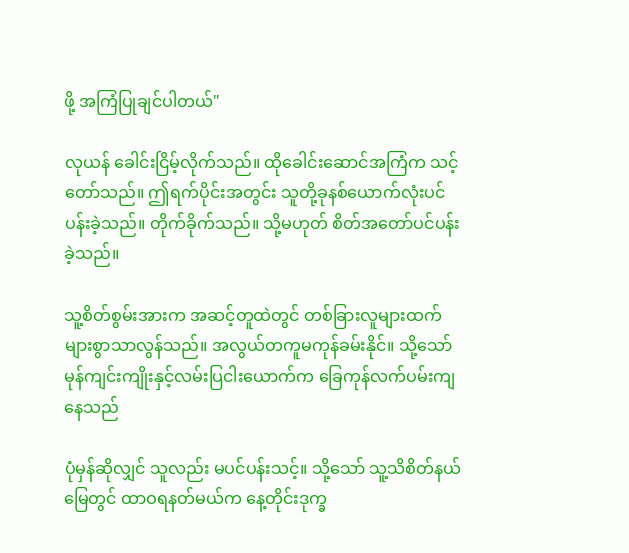ဖို့ အကြံပြုချင်ပါတယ်"

လုယန် ခေါင်းငြိမ့်လိုက်သည်။ ထိုခေါင်းဆောင်အကြံက သင့်တော်သည်။ ဤရက်ပိုင်းအတွင်း သူတို့ခုနစ်ယောက်လုံးပင်ပန်းခဲ့သည်။ တိုက်ခိုက်သည်။ သို့မဟုတ် စိတ်အတော်ပင်ပန်းခဲ့သည်။

သူ့စိတ်စွမ်းအားက အဆင့်တူထဲတွင် တစ်ခြားလူများထက် များစွာသာလွန်သည်။ အလွယ်တကူမကုန်ခမ်းနိုင်။ သို့သော် မုန်ကျင်းကျိုးနှင့်လမ်းပြငါးယောက်က ခြေကုန်လက်ပမ်းကျနေသည်

ပုံမှန်ဆိုလျှင် သူလည်း မပင်ပန်းသင့်။ သို့သော် သူ့သိစိတ်နယ်မြေတွင် ထာဝရနတ်မယ်က နေ့တိုင်းဒုက္ခ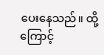ပေးနေသည်။ ထို့ကြောင့်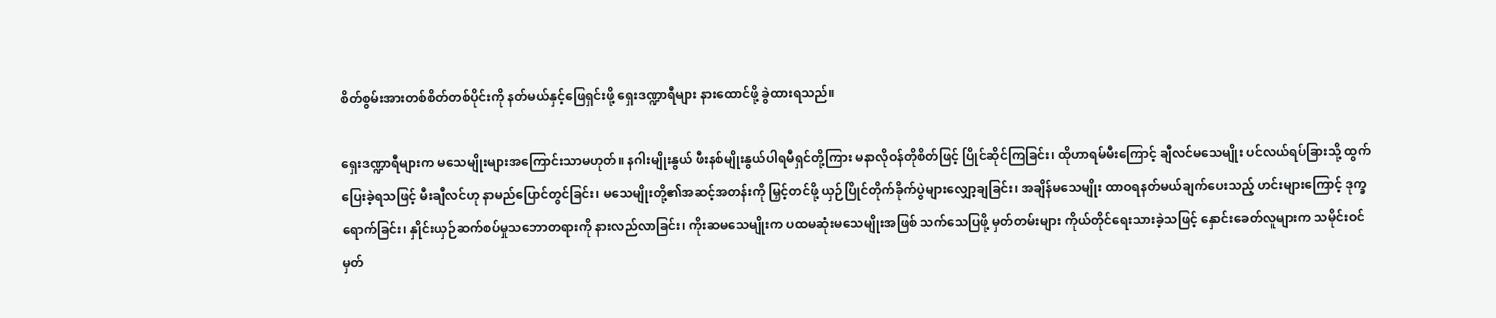စိတ်စွမ်းအားတစ်စိတ်တစ်ပိုင်းကို နတ်မယ်နှင့်ဖြေရှင်းဖို့ ရှေးဒဏ္ဍာရီများ နားထောင်ဖို့ ခွဲထားရသည်။

ရှေးဒဏ္ဍာရီများက မသေမျိုးများအကြောင်းသာမဟုတ်။ နဂါးမျိုးနွယ် ဖီးနစ်မျိုးနွယ်ပါရမီရှင်တို့ကြား မနာလိုဝန်တိုစိတ်ဖြင့် ပြိုင်ဆိုင်ကြခြင်း၊ ထိုဟာရမ်မီးကြောင့် ချီလင်မသေမျိုး ပင်လယ်ရပ်ခြားသို့ ထွက်ပြေးခဲ့ရသဖြင့် မီးချီလင်ဟု နာမည်ပြောင်တွင်ခြင်း၊ မသေမျိုးတို့၏အဆင့်အတန်းကို မြှင့်တင်ဖို့ ယှဉ်ပြိုင်တိုက်ခိုက်ပွဲများလျှော့ချခြင်း၊ အချိန်မသေမျိုး ထာဝရနတ်မယ်ချက်ပေးသည့် ဟင်းများကြောင့် ဒုက္ခရောက်ခြင်း၊ နှိုင်းယှဉ်ဆက်စပ်မှုသဘောတရားကို နားလည်လာခြင်း၊ ကိုးဆမသေမျိုးက ပထမဆုံးမသေမျိုးအဖြစ် သက်သေပြဖို့ မှတ်တမ်းများ ကိုယ်တိုင်ရေးသားခဲ့သဖြင့် နှောင်းခေတ်လူများက သမိုင်းဝင်မှတ်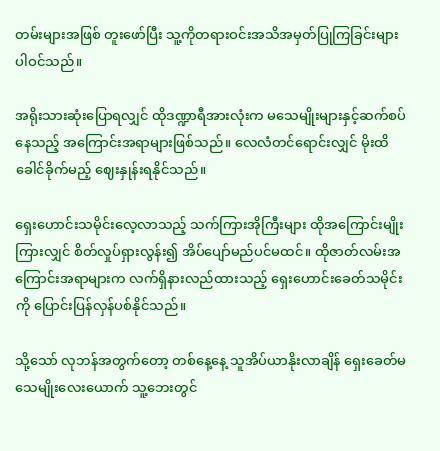တမ်းများအဖြစ် တူးဖော်ပြီး သူ့ကိုတရားဝင်းအသိအမှတ်ပြုကြခြင်းများ ပါဝင်သည်။

အရိုးသားဆုံးပြောရလျှင် ထိုဒဏ္ဍာရီအားလုံးက မသေမျိုးများနှင့်ဆက်စပ်နေသည့် အကြောင်းအရာများဖြစ်သည်။ လေလံတင်ရောင်းလျှင် မိုးထိခေါင်ခိုက်မည့် ဈေးနှုန်းရနိုင်သည်။

ရှေးဟောင်းသမိုင်းလေ့လာသည့် သက်ကြားအိုကြီးများ ထိုအကြောင်းမျိုးကြားလျှင် စိတ်လှုပ်ရှားလွန်း၍ အိပ်ပျော်မည်ပင်မထင်။ ထိုဇာတ်လမ်းအကြောင်းအရာများက လက်ရှိနားလည်ထားသည့် ရှေးဟောင်းခေတ်သမိုင်းကို ပြောင်းပြန်လှန်ပစ်နိုင်သည်။

သို့သော် လုဘန်အတွက်တော့ တစ်နေ့နေ့ သူအိပ်ယာနိုးလာချိန် ရှေးခေတ်မသေမျိုးလေးယောက် သူ့ဘေးတွင်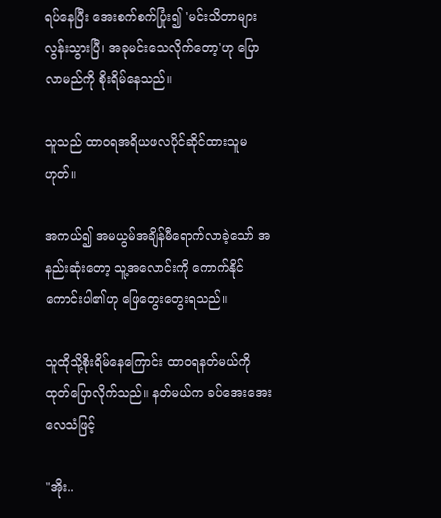ရပ်နေပြီး အေးစက်စက်ပြုံး၍ 'မင်းသိတာများလွန်းသွားပြီ၊ အခုမင်းသေလိုက်တော့'ဟု ပြောလာမည်ကို စိုးရိမ်နေသည်။

သူသည် ထာဝရအရိယဖလပိုင်ဆိုင်ထားသူမဟုတ်။

အကယ်၍ အမယွမ်အချိန်မီရောက်လာခဲ့သော် အနည်းဆုံးတော့ သူ့အလောင်းကို ကောက်နိုင်ကောင်းပါ၏ဟု ဖြေတွေးတွေးရသည်။

သူထိုသို့စိုးရိမ်နေကြောင်း ထာဝရနတ်မယ်ကို ထုတ်ပြောလိုက်သည်။ နတ်မယ်က ခပ်အေးအေးလေသံဖြင့်

"အိုး..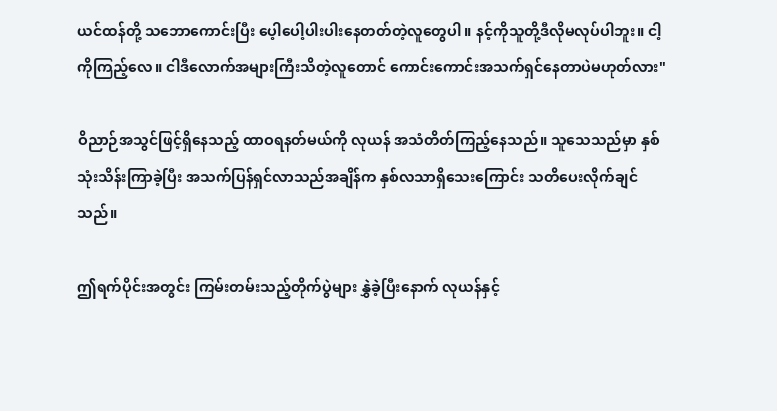ယင်ထန်တို့ သဘောကောင်းပြီး ပေ့ါပေါ့ပါးပါးနေတတ်တဲ့လူတွေပါ။ နင့်ကိုသူတို့ဒီလိုမလုပ်ပါဘူး။ ငါ့ကိုကြည့်လေ။ ငါဒီလောက်အများကြီးသိတဲ့လူတောင် ကောင်းကောင်းအသက်ရှင်နေတာပဲမဟုတ်လား"

ဝိညာဉ်အသွင်ဖြင့်ရှိနေသည့် ထာဝရနတ်မယ်ကို လုယန် အသံတိတ်ကြည့်နေသည်။ သူသေသည်မှာ နှစ်သုံးသိန်းကြာခဲ့ပြီး အသက်ပြန်ရှင်လာသည်အချိန်က နှစ်လသာရှိသေးကြောင်း သတိပေးလိုက်ချင်သည်။

ဤရက်ပိုင်းအတွင်း ကြမ်းတမ်းသည့်တိုက်ပွဲများ နွှဲခဲ့ပြီးနောက် လုယန်နှင့်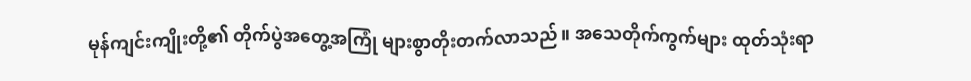မုန်ကျင်းကျိုးတို့၏ တိုက်ပွဲအတွေ့အကြုံ များစွာတိုးတက်လာသည်။ အသေတိုက်ကွက်များ ထုတ်သုံးရာ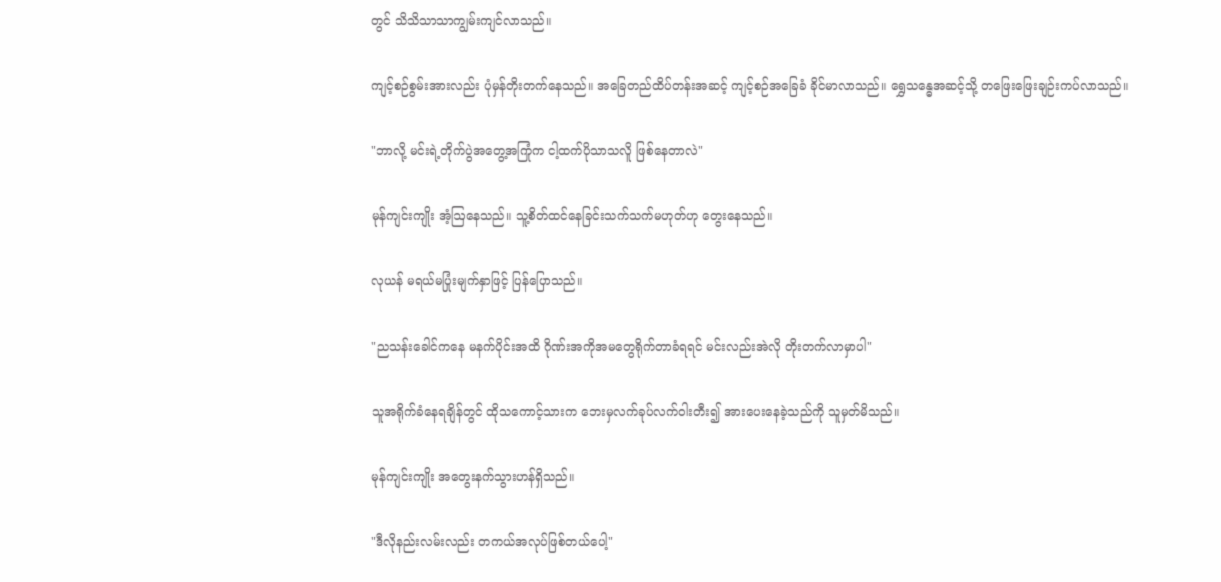တွင် သိသိသာသာကျွမ်းကျင်လာသည်။

ကျင့်စဉ်စွမ်းအားလည်း ပုံမှန်တိုးတက်နေသည်။ အခြေတည်ထိပ်တန်းအဆင့် ကျင့်စဉ်အခြေခံ ခိုင်မာလာသည်။ ရွှေသန္ဓေအဆင့်သို့ တဖြေးဖြေးချဉ်းကပ်လာသည်။

"ဘာလို့ မင်းရဲ့တိုက်ပွဲအတွေ့အကြုံက ငါ့ထက်ပိုသာသလိူ ဖြစ်နေတာလဲ"

မုန်ကျင်းကျိုး အံ့ဩနေသည်။ သူ့စိတ်ထင်နေခြင်းသက်သက်မဟုတ်ဟု တွေးနေသည်။

လုယန် မရယ်မပြုံးမျက်နှာဖြင့် ပြန်ပြောသည်။

"ညသန်းခေါင်ကနေ မနက်ပိုင်းအထိ ဂိုဏ်းအကိုအမတွေရိုက်တာခံရရင် မင်းလည်းအဲလို တိုးတက်လာမှာပါ"

သူအရိုက်ခံနေရချိန်တွင် ထိုသကောင့်သားက ဘေးမှလက်ခုပ်လက်ဝါးတီး၍ အားပေးနေခဲ့သည်ကို သူမှတ်မိသည်။

မုန်ကျင်းကျိုး အတွေးနက်သွားဟန်ရှိသည်။

"ဒီလိုနည်းလမ်းလည်း တကယ်အလုပ်ဖြစ်တယ်ပေါ့"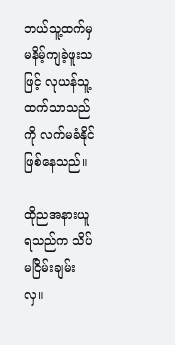ဘယ်သူ့ထက်မှ မနိမ့်ကျခဲ့ဖူးသဖြင့် လုယန်သူ့ထက်သာသည်ကို လက်မခံနိုင်ဖြစ်နေသည်။

ထိုညအနားယူရသည်က သိပ်မငြိမ်းချမ်းလှ။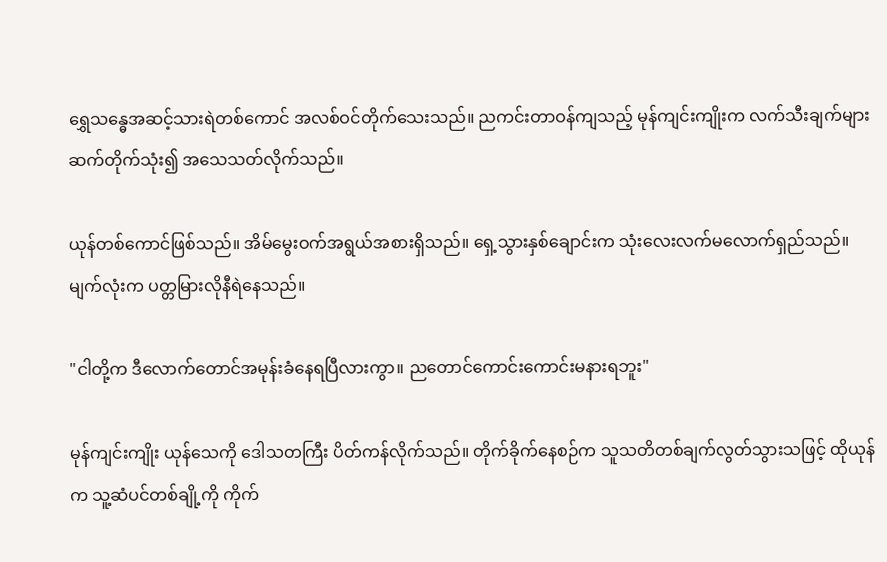ရွှေသန္ဓေအဆင့်သားရဲတစ်ကောင် အလစ်ဝင်တိုက်သေးသည်။ ညကင်းတာဝန်ကျသည့် မုန်ကျင်းကျိုးက လက်သီးချက်များဆက်တိုက်သုံး၍ အသေသတ်လိုက်သည်။

ယုန်တစ်ကောင်ဖြစ်သည်။ အိမ်မွေးဝက်အရွယ်အစားရှိသည်။ ရှေ့သွားနှစ်ချောင်းက သုံးလေးလက်မလောက်ရှည်သည်။ မျက်လုံးက ပတ္တမြားလိုနီရဲနေသည်။

"ငါတို့က ဒီလောက်တောင်အမုန်းခံနေရပြီလားကွာ။ ညတောင်ကောင်းကောင်းမနားရဘူး"

မုန်ကျင်းကျိုး ယုန်သေကို ဒေါသတကြီး ပိတ်ကန်လိုက်သည်။ တိုက်ခိုက်နေစဉ်က သူသတိတစ်ချက်လွတ်သွားသဖြင့် ထိုယုန်က သူ့ဆံပင်တစ်ချို့ကို ကိုက်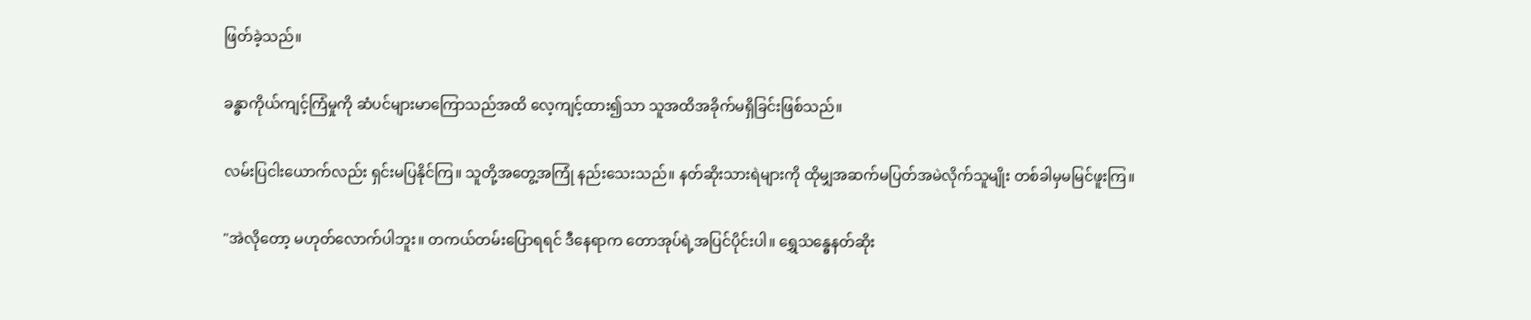ဖြတ်ခဲ့သည်။

ခန္ဓာကိုယ်ကျင့်ကြံမှုကို ဆံပင်များမာကြောသည်အထိ လေ့ကျင့်ထား၍သာ သူအထိအခိုက်မရှိခြင်းဖြစ်သည်။

လမ်းပြငါးယောက်လည်း ရှင်းမပြနိုင်ကြ။ သူတို့အတွေ့အကြုံ နည်းသေးသည်။ နတ်ဆိုးသားရဲများကို ထိုမျှအဆက်မပြတ်အမဲလိုက်သူမျိုး တစ်ခါမှမမြင်ဖူးကြ။

"အဲလိုတော့ မဟုတ်လောက်ပါဘူး။ တကယ်တမ်းပြောရရင် ဒီနေရာက တောအုပ်ရဲ့အပြင်ပိုင်းပါ။ ရွှေသန္ဓေနတ်ဆိုး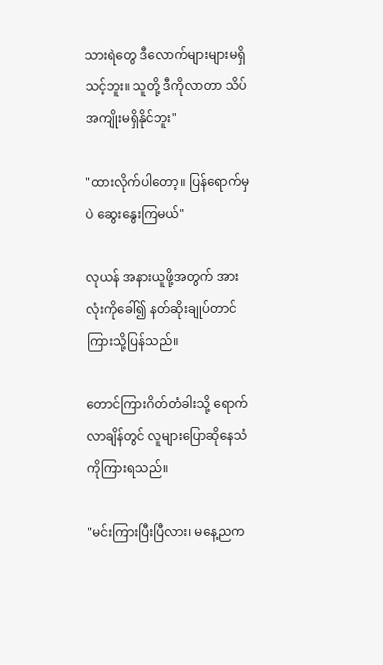သားရဲတွေ ဒီလောက်များများမရှိသင့်ဘူး။ သူတို့ ဒီကိုလာတာ သိပ်အကျိုးမရှိနိုင်ဘူး"

"ထားလိုက်ပါတော့။ ပြန်ရောက်မှပဲ ဆွေးနွေးကြမယ်"

လုယန် အနားယူဖို့အတွက် အားလုံးကိုခေါ်၍ နတ်ဆိုးချုပ်တာင်ကြားသို့ပြန်သည်။

တောင်ကြားဂိတ်တံခါးသို့ ရောက်လာချိန်တွင် လူများပြောဆိုနေသံကိုကြားရသည်။

"မင်းကြားပြီးပြီလား၊ မနေ့ညက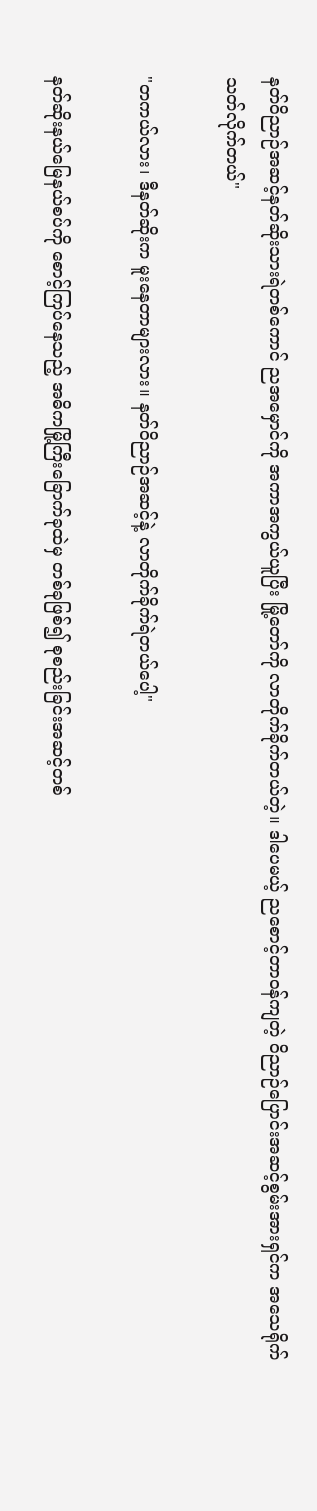နတ်ဝိညာဉ်အဆင့်နတ်ဆိုးသားရဲတစ်ကောင် ညအမှောင်ကို အကာအကွယ်ယူပြီး မြို့တော်ကို လာတိုက်ခိုက်တယ်တဲ့။ ဒါပေမယ့် ညစောင့်တာဝန်ကျတဲ့ ဝိညာဉ်ပြောင်းအဆင့်စွမ်းအားရှင်က အသေရိုက်သတ်လိုက်တယ်"

"တကယ်လား၊ ဒီနတ်ဆိုးက မူးနေတာများလား။ နတ်ဝိညာဉ်အဆင့်နဲ့ လာတိုက်ခိုက်ရဲတယ်ပေါ့"

နတ်ဆိုးနယ်မြေနယ်စပ်ကို စောင့်ကြပ်နေသည့် အဓိကမြို့ကြီးခြောက်ခုထဲမှ တစ်ခုဖြစ်၍ စုစည်းခြင်းအဆင့်တစ်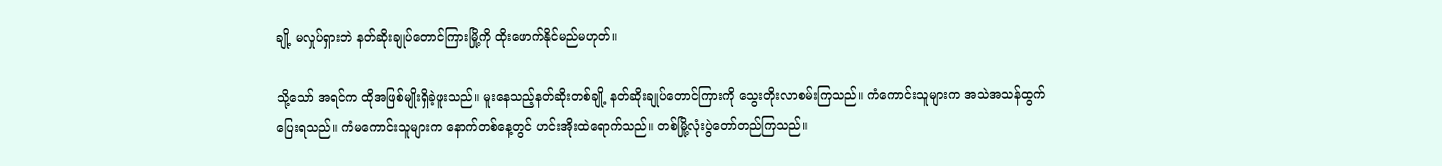ချို့ မလှုပ်ရှားဘဲ နတ်ဆိုးချုပ်တောင်ကြားမြို့ကို ထိုးဖောက်နိုင်မည်မဟုတ်။

သို့သော် အရင်က ထိုအဖြစ်မျိုးရှိခဲ့ဖူးသည်။ မူးနေသည့်နတ်ဆိုးတစ်ချို့ နတ်ဆိုးချုပ်တောင်ကြားကို သွေးတိုးလာစမ်းကြသည်။ ကံကောင်းသူများက အသဲအသန်ထွက်ပြေးရသည်။ ကံမကောင်းသူများက နောက်တစ်နေ့တွင် ဟင်းအိုးထဲရောက်သည်။ တစ်မြို့လုံးပွဲတော်တည်ကြသည်။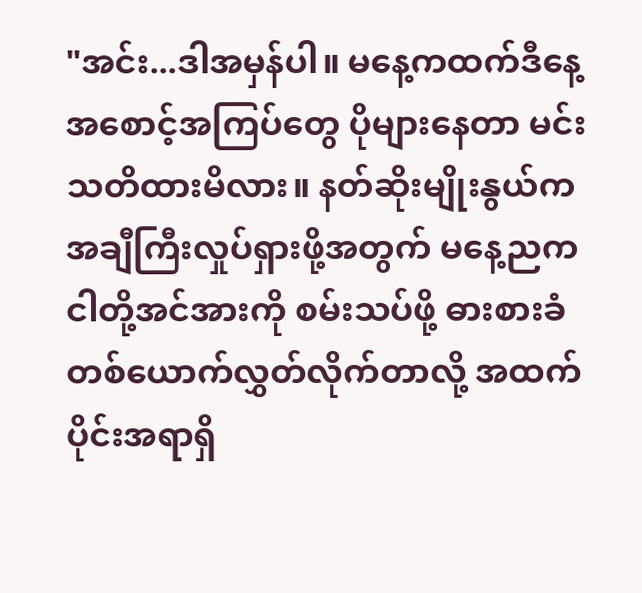"အင်း...ဒါအမှန်ပါ။ မနေ့ကထက်ဒီနေ့ အစောင့်အကြပ်တွေ ပိုများနေတာ မင်းသတိထားမိလား။ နတ်ဆိုးမျိုးနွယ်က အချီကြီးလှုပ်ရှားဖို့အတွက် မနေ့ညက ငါတို့အင်အားကို စမ်းသပ်ဖို့ ဓားစားခံတစ်ယောက်လွှတ်လိုက်တာလို့ အထက်ပိုင်းအရာရှိ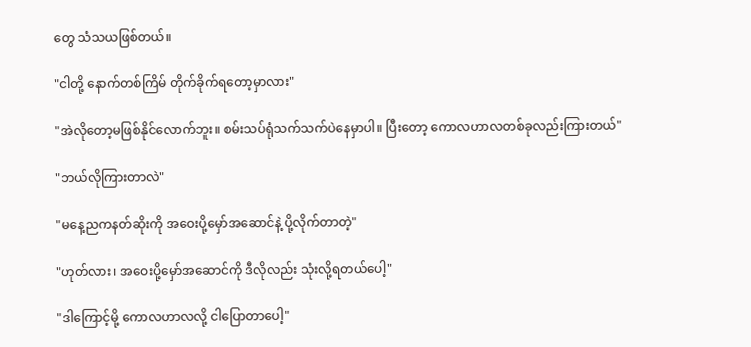တွေ သံသယဖြစ်တယ်။

"ငါတို့ နောက်တစ်ကြိမ် တိုက်ခိုက်ရတော့မှာလား"

"အဲလိုတော့မဖြစ်နိုင်လောက်ဘူး။ စမ်းသပ်ရုံသက်သက်ပဲနေမှာပါ။ ပြီးတော့ ကောလဟာလတစ်ခုလည်းကြားတယ်"

"ဘယ်လိုကြားတာလဲ"

"မနေ့ညကနတ်ဆိုးကို အဝေးပို့မှော်အဆောင်နဲ့ ပို့လိုက်တာတဲ့"

"ဟုတ်လား၊ အဝေးပို့မှော်အဆောင်ကို ဒီလိုလည်း သုံးလို့ရတယ်ပေါ့"

"ဒါကြောင့်မို့ ကောလဟာလလို့ ငါပြောတာပေါ့"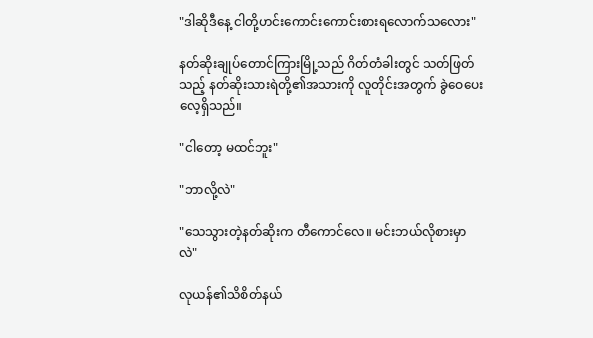"ဒါဆိုဒီနေ့ ငါတို့ဟင်းကောင်းကောင်းစားရလောက်သလေား"

နတ်ဆိုးချုပ်တောင်ကြားမြို့သည် ဂိတ်တံခါးတွင် သတ်ဖြတ်သည့် နတ်ဆိုးသားရဲတို့၏အသားကို လူတိုင်းအတွက် ခွဲဝေပေးလေ့ရှိသည်။

"ငါတော့ မထင်ဘူး"

"ဘာလို့လဲ"

"သေသွားတဲ့နတ်ဆိုးက တီ‌ကောင်လေ။ မင်းဘယ်လိုစားမှာလဲ"

လုယန်၏သိစိတ်နယ်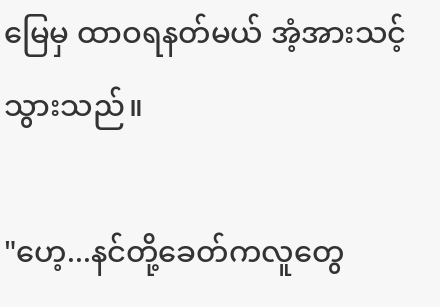မြေမှ ထာဝရနတ်မယ် အံ့အားသင့်သွားသည်။

"ဟေ့...နင်တို့ခေတ်ကလူတွေ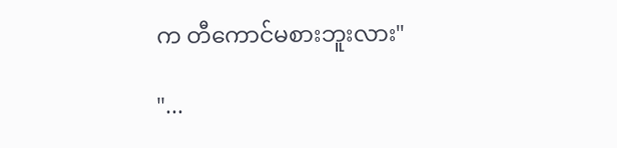က တီကောင်မစားဘူးလား"

"...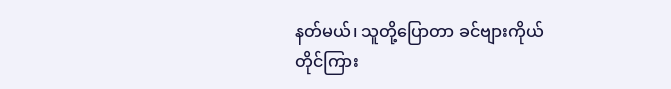နတ်မယ်၊ သူတို့ပြောတာ ခင်ဗျားကိုယ်တိုင်ကြား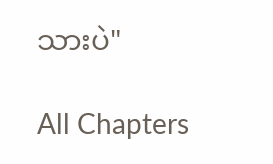သားပဲ"

All Chapters